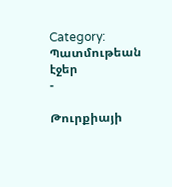Category: Պատմութեան էջեր
-

Թուրքիայի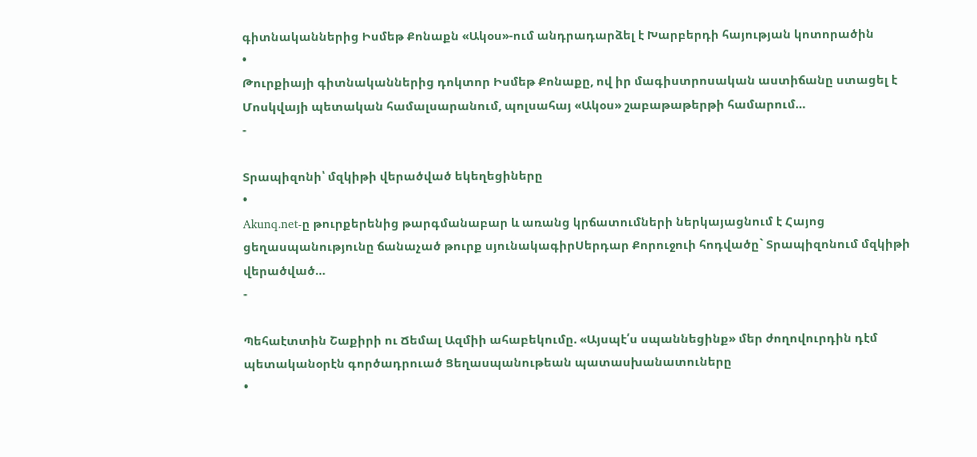գիտնականներից Իսմեթ Քոնաքն «Ակօս»-ում անդրադարձել է Խարբերդի հայության կոտորածին
•
Թուրքիայի գիտնականներից դոկտոր Իսմեթ Քոնաքը, ով իր մագիստրոսական աստիճանը ստացել է Մոսկվայի պետական համալսարանում, պոլսահայ «Ակօս» շաբաթաթերթի համարում…
-

Տրապիզոնի՝ մզկիթի վերածված եկեղեցիները
•
Akunq.net-ը թուրքերենից թարգմանաբար և առանց կրճատումների ներկայացնում է Հայոց ցեղասպանությունը ճանաչած թուրք սյունակագիրՍերդար Քորուջուի հոդվածը` Տրապիզոնում մզկիթի վերածված…
-

Պեհաէտտին Շաքիրի ու Ճեմալ Ազմիի ահաբեկումը. «Այսպէ՛ս սպաննեցինք» մեր ժողովուրդին դէմ պետականօրէն գործադրուած Ցեղասպանութեան պատասխանատուները
•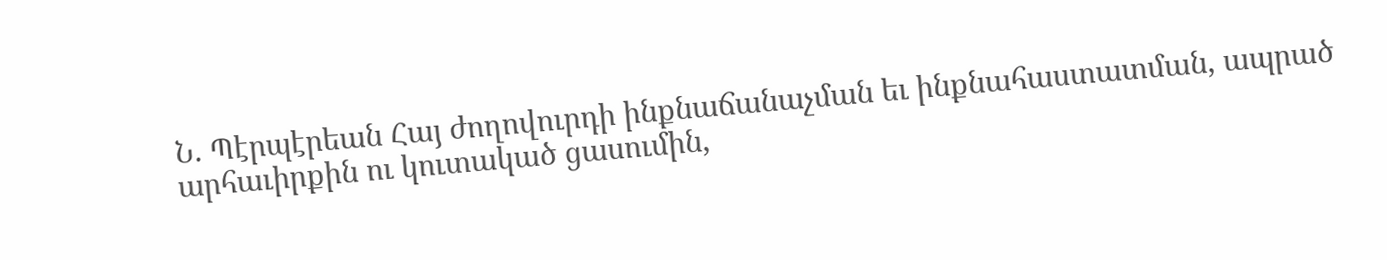Ն. Պէրպէրեան Հայ ժողովուրդի ինքնաճանաչման եւ ինքնահաստատման, ապրած արհաւիրքին ու կուտակած ցասումին,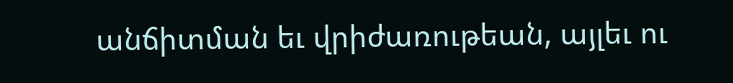անճիտման եւ վրիժառութեան, այլեւ ու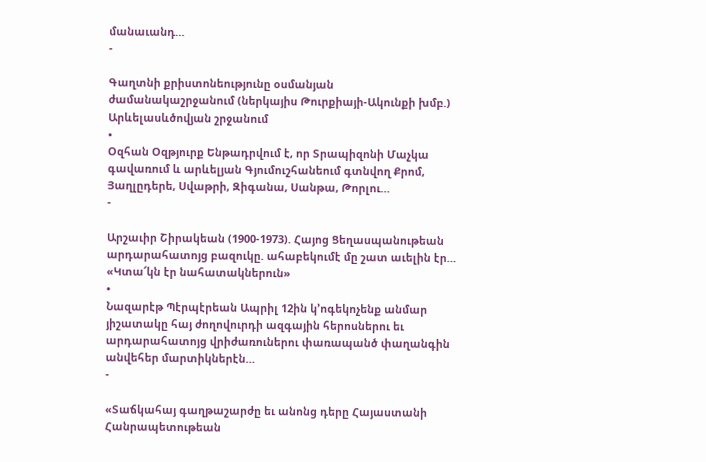մանաւանդ…
-

Գաղտնի քրիստոնեությունը օսմանյան ժամանակաշրջանում (ներկայիս Թուրքիայի-Ակունքի խմբ.) Արևելասևծովյան շրջանում
•
Օզհան Օզթյուրք Ենթադրվում է, որ Տրապիզոնի Մաչկա գավառում և արևելյան Գյումուշհանեում գտնվող Քրոմ, Յաղլըդերե, Սվաթրի, Զիգանա, Սանթա, Թորլու…
-

Արշաւիր Շիրակեան (1900-1973). Հայոց Ցեղասպանութեան արդարահատոյց բազուկը. ահաբեկումէ մը շատ աւելին էր… «Կտա՜կն էր նահատակներուն»
•
Նազարէթ Պէրպէրեան Ապրիլ 12ին կ’ոգեկոչենք անմար յիշատակը հայ ժողովուրդի ազգային հերոսներու եւ արդարահատոյց վրիժառուներու փառապանծ փաղանգին անվեհեր մարտիկներէն…
-

«Տաճկահայ գաղթաշարժը եւ անոնց դերը Հայաստանի Հանրապետութեան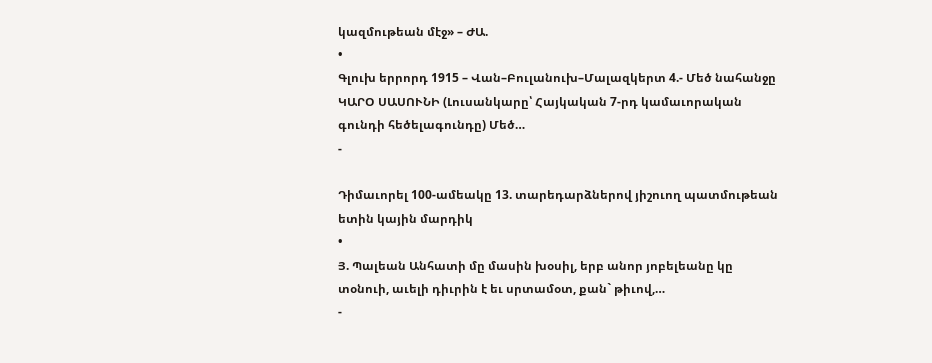կազմութեան մէջ» – ԺԱ.
•
Գլուխ երրորդ 1915 – Վան–Բուլանուխ–Մալազկերտ 4.- Մեծ նահանջը ԿԱՐՕ ՍԱՍՈՒՆԻ (Լուսանկարը՝ Հայկական 7-րդ կամաւորական գունդի հեծելագունդը) Մեծ…
-

Դիմաւորել 100-ամեակը 13. տարեդարձներով յիշուող պատմութեան ետին կային մարդիկ
•
Յ. Պալեան Անհատի մը մասին խօսիլ, երբ անոր յոբելեանը կը տօնուի, աւելի դիւրին է եւ սրտամօտ, քան` թիւով,…
-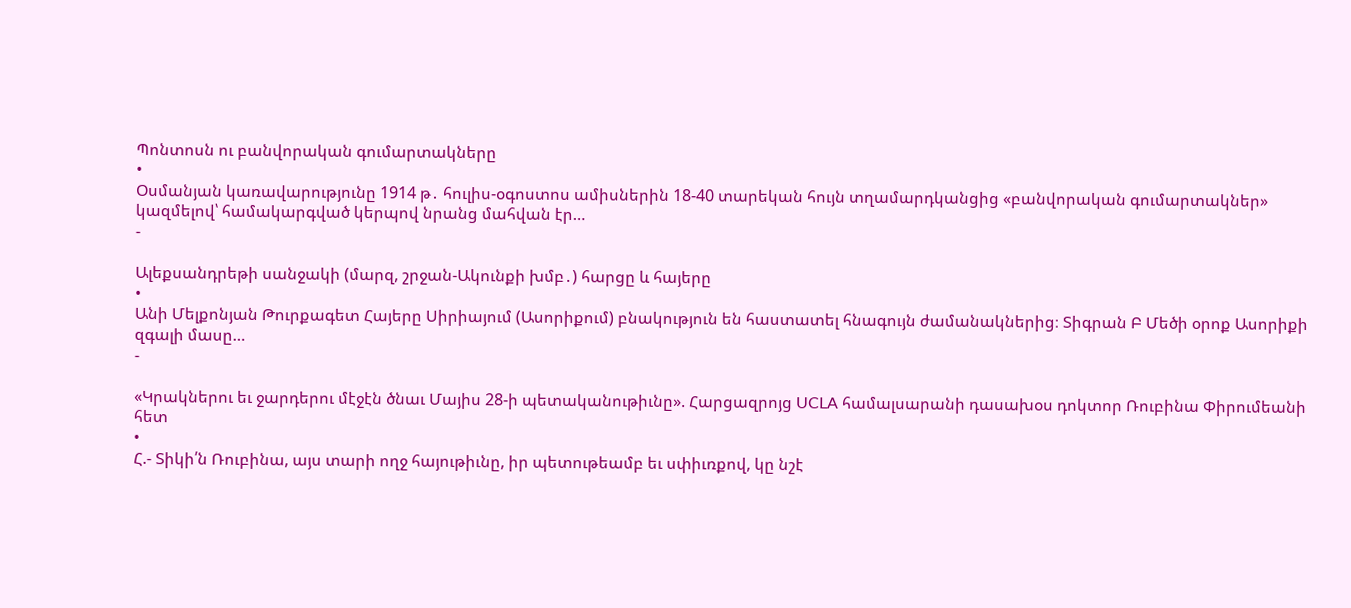Պոնտոսն ու բանվորական գումարտակները
•
Օսմանյան կառավարությունը 1914 թ․ հուլիս-օգոստոս ամիսներին 18-40 տարեկան հույն տղամարդկանցից «բանվորական գումարտակներ» կազմելով՝ համակարգված կերպով նրանց մահվան էր…
-

Ալեքսանդրեթի սանջակի (մարզ, շրջան-Ակունքի խմբ․) հարցը և հայերը
•
Անի Մելքոնյան Թուրքագետ Հայերը Սիրիայում (Ասորիքում) բնակություն են հաստատել հնագույն ժամանակներից։ Տիգրան Բ Մեծի օրոք Ասորիքի զգալի մասը…
-

«Կրակներու եւ ջարդերու մէջէն ծնաւ Մայիս 28-ի պետականութիւնը». Հարցազրոյց UCLA համալսարանի դասախօս դոկտոր Ռուբինա Փիրումեանի հետ
•
Հ.- Տիկի՛ն Ռուբինա, այս տարի ողջ հայութիւնը, իր պետութեամբ եւ սփիւռքով, կը նշէ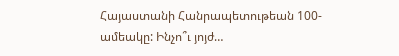Հայաստանի Հանրապետութեան 100-ամեակը: Ինչո՞ւ յոյժ…